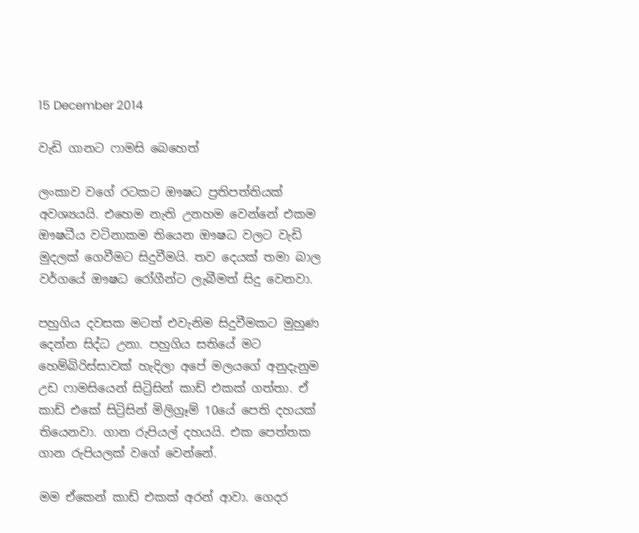15 December 2014

වැඩි ගානට ෆාමසි බෙහෙත්

ලංකාව වගේ රටකට ඖෂධ ප්‍රතිපත්තියක් අවශ්‍යයයි. එහෙම නැති උනහම වෙන්නේ එකම ඖෂධීය වටිනාකම තියෙන ඖෂධ වලට වැඩි මුදලක් ගෙවීමට සිදුවීමයි. තව දෙයක් තමා බාල වර්ගයේ ඖෂධ රෝගීන්ට ලැබීමත් සිදු වෙනවා.

පහුගිය දවසක මටත් එවැනිම සිදුවීමකට මුහුණ දෙන්න සිද්ධ උනා. පහුගිය සතියේ මට හෙම්බිරිස්සාවක් හැදිලා අපේ මලයගේ අනුදැනුම උඩ ෆාමසියෙන් සිට්‍රිසින් කාඩ් එකක් ගත්තා. ඒ කාඩ් එකේ සිට්‍රිසින් මිලිග්‍රෑම් 10යේ පෙති දහයක් තියෙනවා. ගාන රුපියල් දහයයි. එක පෙත්තක ගාන රුපියලක් වගේ වෙන්නේ.

මම ඒකෙන් කාඩ් එකක් අරන් ආවා. ගෙදර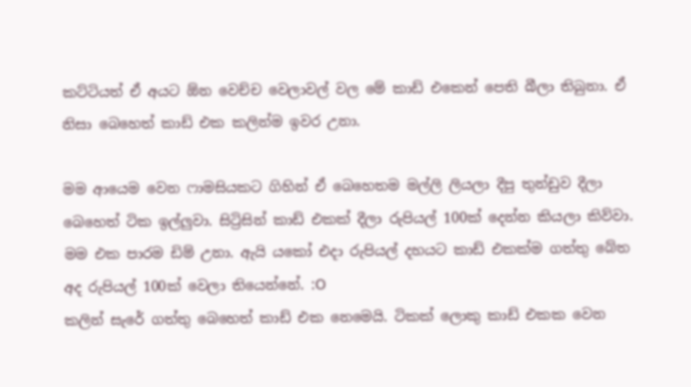කට්ටියත් ඒ අයට ඕන වෙච්ච වෙලාවල් වල මේ කාඩ් එකෙන් පෙති බීලා තිබුනා. ඒ නිසා බෙහෙත් කාඩ් එක කලින්ම ඉවර උනා.

මම ආයෙම වෙන ෆාමසියකට ගිහින් ඒ බෙහෙතම මල්ලි ලියලා දීපු තුන්ඩුව දීලා බෙහෙත් ටික ඉල්ලුවා. සිට්‍රිසින් කාඩ් එකක් දීලා රුපියල් 100ක් දෙන්න කියලා කිව්වා. මම එක පාරම ඩිම් උනා. ඇයි යකෝ එදා රුපියල් දහයට කාඩ් එකක්ම ගත්තු බේත අද රුපියල් 100ක් වෙලා තියෙන්නේ. :O
කලින් සැරේ ගත්තු බෙහෙත් කාඩ් එක නෙමෙයි. ටිකක් ලොකු කාඩ් එකක වෙන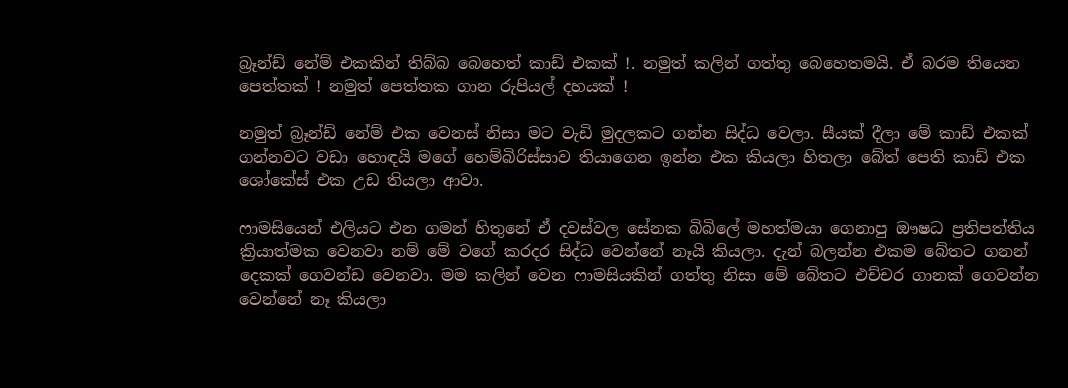බ්‍රෑන්ඩ් නේම් එකකින් තිබ්බ බෙහෙත් කාඩ් එකක් !. නමුත් කලින් ගත්තු බෙහෙතමයි. ඒ බරම තියෙන පෙත්තක් ! නමුත් පෙත්තක ගාන රුපියල් දහයක් !

නමුත් බ්‍රෑන්ඩ් නේම් එක වෙනස් නිසා මට වැඩි මුදලකට ගන්න සිද්ධ වෙලා. සීයක් දීලා මේ කාඩ් එකක් ගන්නවට වඩා හොඳයි මගේ හෙම්බිරිස්සාව තියාගෙන ඉන්න එක කියලා හිතලා බේත් පෙති කාඩ් එක ශෝකේස් එක උඩ තියලා ආවා.

ෆාමසියෙන් එලියට එන ගමන් හිතුනේ ඒ දවස්වල සේනක බිබිලේ මහත්මයා ගෙනාපු ඖෂධ ප්‍රතිපත්තිය ක්‍රියාත්මක වෙනවා නම් මේ වගේ කරදර සිද්ධ වෙන්නේ නෑයි කියලා. දැන් බලන්න එකම බේතට ගනන් දෙකක් ගෙවන්ඩ වෙනවා. මම කලින් වෙන ෆාමසියකින් ගත්තු නිසා මේ බේතට එච්චර ගානක් ගෙවන්න වෙන්නේ නෑ කියලා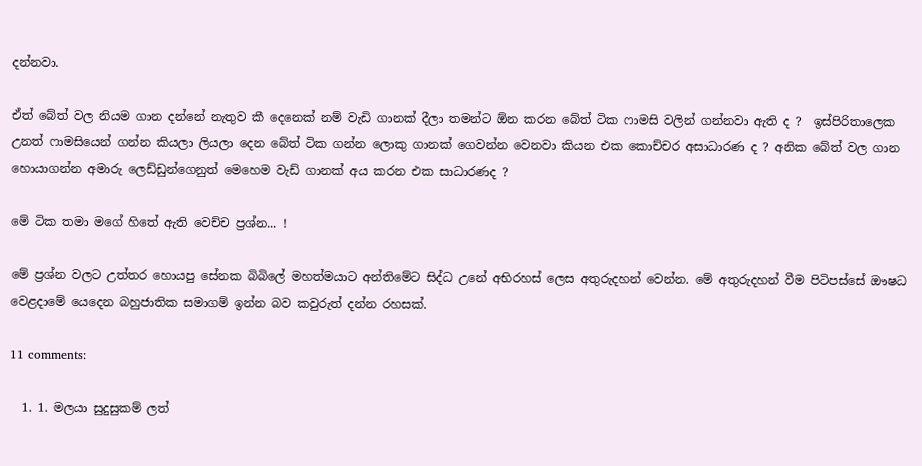දන්නවා.

ඒත් බේත් වල නියම ගාන දන්නේ නැතුව කී දෙනෙක් නම් වැඩි ගානක් දීලා තමන්ට ඕන කරන බේත් ටික ෆාමසි වලින් ගන්නවා ඇති ද ?  ඉස්පිරිතාලෙක උනත් ෆාමසියෙන් ගන්න කියලා ලියලා දෙන බේත් ටික ගන්න ලොකු ගානක් ගෙවන්න වෙනවා කියන එක කොච්චර අසාධාරණ ද ? අනික බේත් වල ගාන හොයාගන්න අමාරු ලෙඩ්ඩුන්ගෙනුත් මෙහෙම වැඩ් ගානක් අය කරන එක සාධාරණද ?

මේ ටික තමා මගේ හිතේ ඇති වෙච්ච ප්‍රශ්න... !

මේ ප්‍රශ්න වලට උත්තර හොයපු සේනක බිබිලේ මහත්මයාට අන්තිමේට සිද්ධ උනේ අභිරහස් ලෙස අතුරුදහන් වෙන්න. මේ අතුරුදහන් වීම පිටිපස්සේ ඖෂධ වෙළදාමේ යෙදෙන බහුජාතික සමාගම් ඉන්න බව කවුරුත් දන්න රහසක්.

11 comments:

  1. 1. මලයා සුදුසුකම් ලත්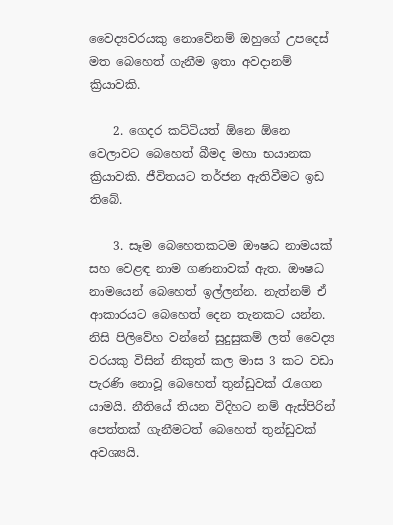වෛද්‍යවරයකු නොවේනම් ඔහුගේ උපදෙස් මත බෙහෙත් ගැනීම ඉතා අවදානම් ක්‍රියාවකි.

    2. ගෙදර කට්ටියත් ඕනෙ ඕනෙ වෙලාවට බෙහෙත් බීමද මහා භයානක ක්‍රියාවකි. ජීවිතයට තර්ජන ඇතිවීමට ඉඩ තිබේ.

    3. සෑම බෙහෙතකටම ඖෂධ නාමයක් සහ වෙළඳ නාම ගණනාවක් ඇත. ඖෂධ නාමයෙන් බෙහෙත් ඉල්ලන්න. නැත්නම් ඒ ආකාරයට බෙහෙත් දෙන තැනකට යන්න. නිසි පිලිවේහ වන්නේ සුදුසුකම් ලත් වෛද්‍ය වරයකු විසින් නිකුත් කල මාස 3 කට වඩා පැරණි නොවූ බෙහෙත් තුන්ඩුවක් රැගෙන යාමයි. නීතියේ තියන විදිහට නම් ඇස්පිරින් පෙත්තක් ගැනීමටත් බෙහෙත් තුන්ඩුවක් අවශ්‍යයි.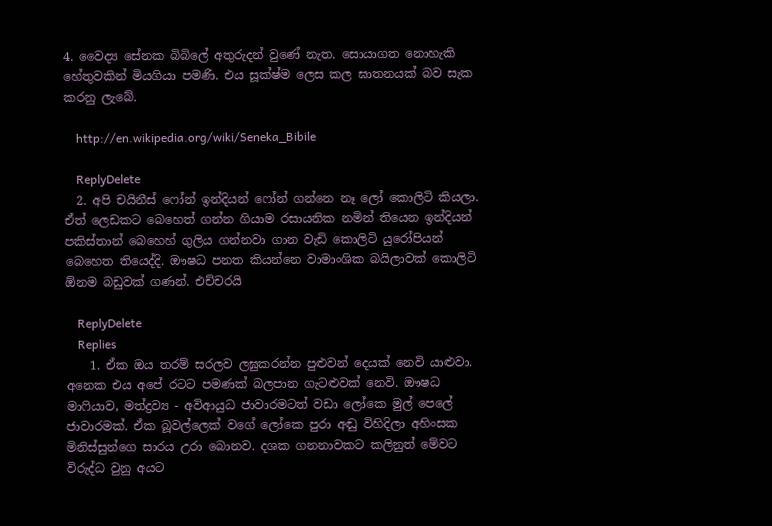4. වෛද්‍ය සේනක බිබිලේ අතුරුදන් වුණේ නැත. සොයාගත නොහැකි හේතුවකින් මියගියා පමණි. එය සූක්ෂ්ම ලෙස කල ඝාතනයක් බව සැක කරනු ලැබේ.

    http://en.wikipedia.org/wiki/Seneka_Bibile

    ReplyDelete
  2. අපි චයිනීස් ෆෝන් ඉන්දියන් ෆෝන් ගන්නෙ නෑ ලෝ කොලිටි කියලා. ඒත් ලෙඩකට බෙහෙත් ගන්න ගියාම රසායනික නමින් තියෙන ඉන්දියන් පකිස්තාන් බෙහෙහ් ගුලිය ගන්නවා ගාන වැඩි කොලිටි යුරෝපියන් බෙහෙත තියෙද්දි. ඖෂධ පනත කියන්නෙ වාමාංශික බයිලාවක් කොලිටි ඕනම බඩුවක් ගණන්. එච්චරයි

    ReplyDelete
    Replies
    1. ඒක ඔය තරම් සරලව ලඝුකරන්න පුළුවන් දෙයක් නෙවි යාළුවා. අනෙක එය අපේ රටට පමණක් බලපාන ගැටළුවක් නෙවි. ඖෂධ මාෆියාව, මත්ද්‍රව්‍ය - අවිආයුධ ජාවාරමටත් වඩා ලෝකෙ මුල් පෙලේ ජාවාරමක්. ඒක බූවල්ලෙක් වගේ ලෝකෙ පුරා අඬු විහිදිලා අහිංසක මිනිස්සුන්ගෙ සාරය උරා බොනව. දශක ගනනාවකට කලිනුත් මේවට විරුද්ධ වුනු අයට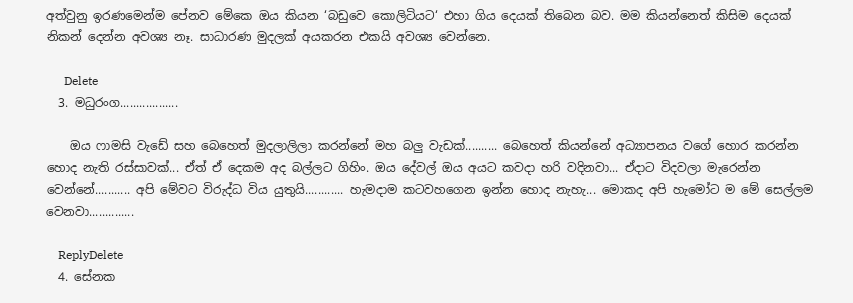අත්වුනු ඉරණමෙන්ම පේනව මේකෙ ඔය කියන ‘බඩුවෙ කොලිටියට‘ එහා ගිය දෙයක් තිබෙන බව. මම කියන්නෙත් කිසිම දෙයක් නිකන් දෙන්න අවශ්‍ය නෑ. සාධාරණ මුදලක් අයකරන එකයි අවශ්‍ය වෙන්නෙ.

      Delete
  3. මධුරංග..................

    ඔය ෆාමසි වැඩේ සහ බෙහෙත් මුදලාලිලා කරන්නේ මහ බලු වැඩක්.......... බෙහෙත් කියන්නේ අධ්‍යාපනය වගේ හොර කරන්න හොද නැති රස්සාවක්... ඒත් ඒ දෙකම අද බල්ලට ගිහිං. ඔය දේවල් ඔය අයට කවදා හරි වදිනවා... ඒදාට විදවලා මැරෙන්න වෙන්නේ........... අපි මේවට විරුද්ධ විය යුතුයි............ හැමදාම කටවහගෙන ඉන්න හොද නැහැ... මොකද අපි හැමෝට ම මේ සෙල්ලම වෙනවා..............

    ReplyDelete
  4. සේනක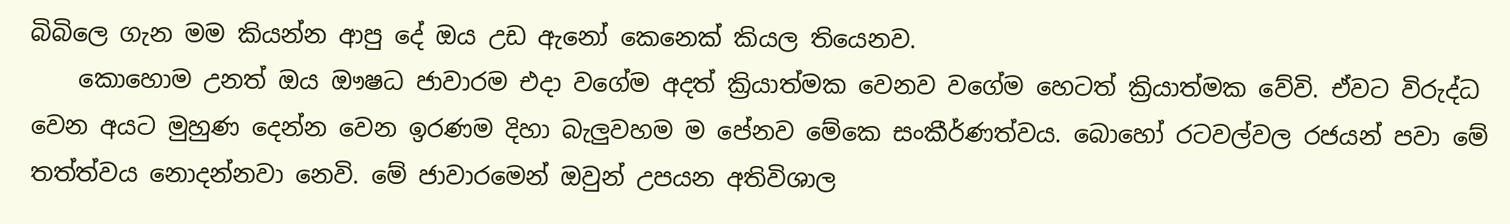බිබිලෙ ගැන මම කියන්න ආපු දේ ඔය උඩ ඇනෝ කෙනෙක් කියල තියෙනව.
    කොහොම උනත් ඔය ඖෂධ ජාවාරම එදා වගේම අදත් ක්‍රියාත්මක වෙනව වගේම හෙටත් ක්‍රියාත්මක වේවි. ඒවට විරුද්ධ වෙන අයට මුහුණ දෙන්න වෙන ඉරණම දිහා බැලුවහම ම පේනව මේකෙ සංකීර්ණත්වය. බොහෝ රටවල්වල රජයන් පවා මේ තත්ත්වය නොදන්නවා නෙවි. මේ ජාවාරමෙන් ඔවුන් උපයන අතිවිශාල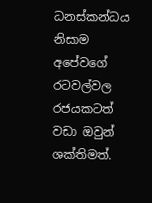ධනස්කන්ධය නිසාම අපේවගේ රටවල්වල රජයකටත් වඩා ඔවුන් ශක්තිමත්.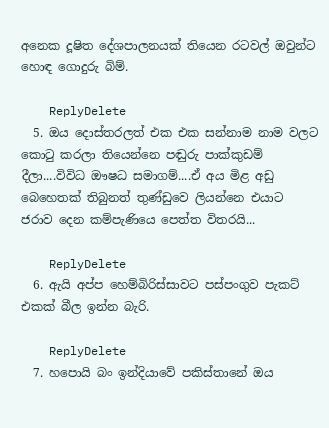අනෙක දූෂිත දේශපාලනයක් තියෙන රටවල් ඔවුන්ට හොඳ ගොදුරු බිම්.

    ReplyDelete
  5. ඔය දොස්තරලත් එක එක සන්නාම නාම වලට කොටු කරලා තියෙන්නෙ පඬුරු පාක්කුඩම් දීලා....විවිධ ඖෂධ සමාගම්....ඒ අය මිළ අඩු බෙහෙතක් තිබුනත් තුණ්ඩුවෙ ලියන්නෙ එයාට ජරාව දෙන කම්පැණියෙ පෙත්ත විතරයි...

    ReplyDelete
  6. ඇයි අප්ප හෙම්බිරිස්සාවට පස්පංගුව පැකට් එකක් බීල ඉන්න බැරි.

    ReplyDelete
  7. හපොයි බං ඉන්දියාවේ පකිස්තානේ ඔය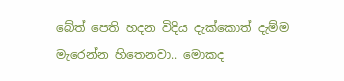බේත් පෙති හදන විදිය දැක්කොත් දැම්ම මැරෙන්න හිතෙනවා.. මොකද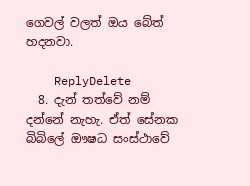ගෙවල් වලත් ඔය බේත් හදනවා.

    ReplyDelete
  8. දැන් තත්වේ නම් දන්නේ නැහැ. ඒත් සේනක බිබිලේ ඖෂධ සංස්ථාවේ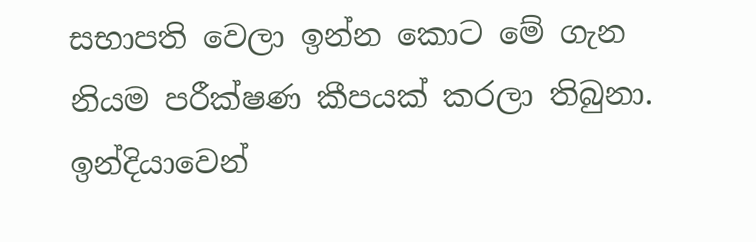සභාපති වෙලා ඉන්න කොට මේ ගැන නියම පරීක්ෂණ කීපයක් කරලා තිබුනා. ඉන්දියාවෙන්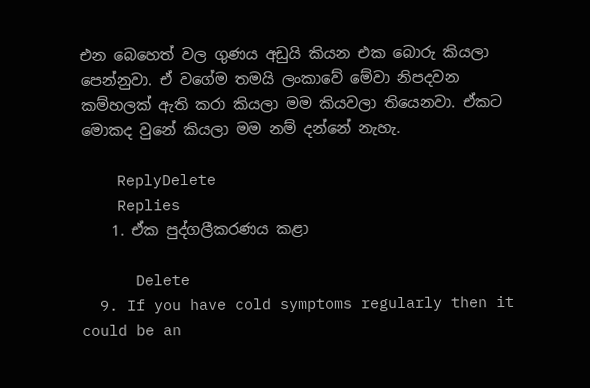එන බෙහෙත් වල ගුණය අඩුයි කියන එක බොරු කියලා පෙන්නුවා. ඒ වගේම තමයි ලංකාවේ මේවා නිපදවන කම්හලක් ඇති කරා කියලා මම කියවලා තියෙනවා. ඒකට මොකද වුනේ කියලා මම නම් දන්නේ නැහැ.

    ReplyDelete
    Replies
    1. ඒක පුද්ගලීකරණය කළා

      Delete
  9. If you have cold symptoms regularly then it could be an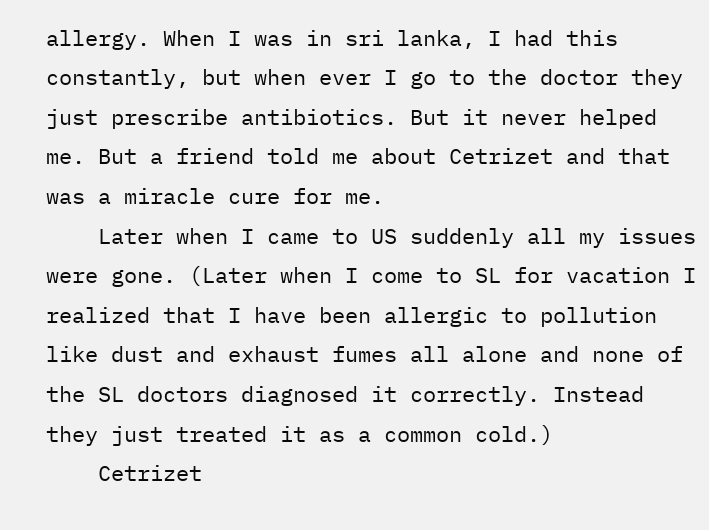allergy. When I was in sri lanka, I had this constantly, but when ever I go to the doctor they just prescribe antibiotics. But it never helped me. But a friend told me about Cetrizet and that was a miracle cure for me.
    Later when I came to US suddenly all my issues were gone. (Later when I come to SL for vacation I realized that I have been allergic to pollution like dust and exhaust fumes all alone and none of the SL doctors diagnosed it correctly. Instead they just treated it as a common cold.)
    Cetrizet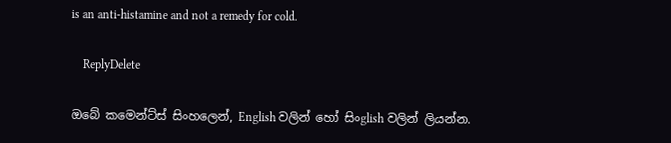is an anti-histamine and not a remedy for cold.

    ReplyDelete

ඔබේ කමෙන්ට්ස් සිංහලෙන්, English වලින් හෝ සිංglish වලින් ලියන්න.